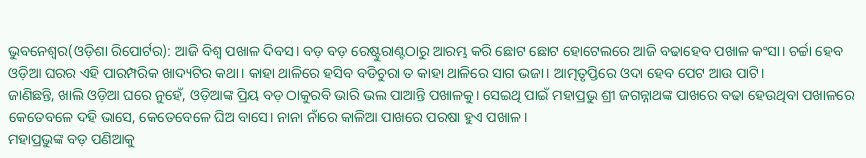ଭୁବନେଶ୍ୱର(ଓଡ଼ିଶା ରିପୋର୍ଟର): ଆଜି ବିଶ୍ୱ ପଖାଳ ଦିବସ। ବଡ଼ ବଡ଼ ରେଷ୍ଟୁରାଣ୍ଟଠାରୁ ଆରମ୍ଭ କରି ଛୋଟ ଛୋଟ ହୋଟେଲରେ ଆଜି ବଢାହେବ ପଖାଳ କଂସା। ଚର୍ଚ୍ଚା ହେବ ଓଡ଼ିଆ ଘରର ଏହି ପାରମ୍ପରିକ ଖାଦ୍ୟଟିର କଥା। କାହା ଥାଳିରେ ହସିବ ବଡିଚୁରା ତ କାହା ଥାଳିରେ ସାଗ ଭଜା। ଆତ୍ମତୃପ୍ତିରେ ଓଦା ହେବ ପେଟ ଆଉ ପାଟି।
ଜାଣିଛନ୍ତି, ଖାଲି ଓଡ଼ିଆ ଘରେ ନୁହେଁ, ଓଡ଼ିଆଙ୍କ ପ୍ରିୟ ବଡ଼ ଠାକୁରବି ଭାରି ଭଲ ପାଆନ୍ତି ପଖାଳକୁ। ସେଇଥି ପାଇଁ ମହାପ୍ରଭୁ ଶ୍ରୀ ଜଗନ୍ନାଥଙ୍କ ପାଖରେ ବଢା ହେଉଥିବା ପଖାଳରେ କେତେବଳେ ଦହି ଭାସେ, କେତେବେଳେ ଘିଅ ବାସେ। ନାନା ନାଁରେ କାଳିଆ ପାଖରେ ପରଷା ହୁଏ ପଖାଳ।
ମହାପ୍ରଭୁଙ୍କ ବଡ଼ ପଣିଆକୁ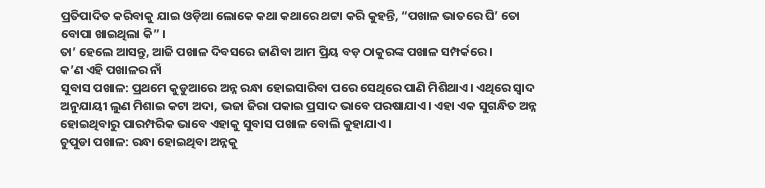ପ୍ରତିପାଦିତ କରିବାକୁ ଯାଇ ଓଡ଼ିଆ ଲୋକେ କଥା କଥାରେ ଥଟ୍ଟା କରି କୁହନ୍ତି, “ପଖାଳ ଭାତରେ ଘି’ ତୋ ବୋପା ଖାଇଥିଲା କି” ।
ତା’ ହେଲେ ଆସନ୍ତୁ, ଆଜି ପଖାଳ ଦିବସରେ ଜାଣିବା ଆମ ପ୍ରିୟ ବଡ଼ ଠାକୁରଙ୍କ ପଖାଳ ସମ୍ପର୍କରେ।
କ’ଣ ଏହି ପଖାଳର ନାଁ
ସୁବାସ ପଖାଳ: ପ୍ରଥମେ କୁଡୁଆରେ ଅନ୍ନ ରନ୍ଧା ହୋଇସାରିବା ପରେ ସେଥିରେ ପାଣି ମିଶିଥାଏ। ଏଥିରେ ସ୍ୱାଦ ଅନୁଯାୟୀ ଲୁଣ ମିଶାଇ କଟା ଅଦା, ଭଜା ଜିରା ପକାଇ ପ୍ରସାଦ ଭାବେ ପରଷାଯାଏ। ଏହା ଏକ ସୁଗନ୍ଧିତ ଅନ୍ନ ହୋଇଥିବାରୁ ପାରମ୍ପରିକ ଭାବେ ଏହାକୁ ସୁବାସ ପଖାଳ ବୋଲି କୁହାଯାଏ।
ଚୁପୁଡା ପଖାଳ: ରନ୍ଧା ହୋଇଥିବା ଅନ୍ନକୁ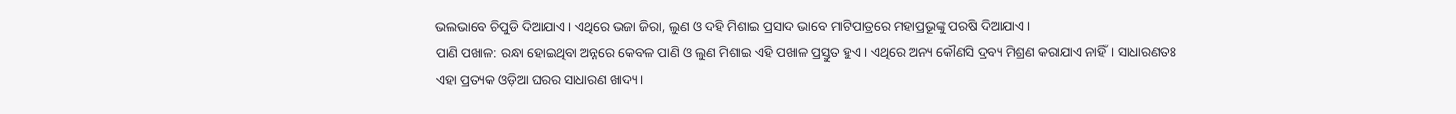ଭଲଭାବେ ଚିପୁଡି ଦିଆଯାଏ। ଏଥିରେ ଭଜା ଜିରା, ଲୁଣ ଓ ଦହି ମିଶାଇ ପ୍ରସାଦ ଭାବେ ମାଟିପାତ୍ରରେ ମହାପ୍ରଭୂଙ୍କୁ ପରଷି ଦିଆଯାଏ।
ପାଣି ପଖାଳ: ରନ୍ଧା ହୋଇଥିବା ଅନ୍ନରେ କେବଳ ପାଣି ଓ ଲୁଣ ମିଶାଇ ଏହି ପଖାଳ ପ୍ରସ୍ତୁତ ହୁଏ। ଏଥିରେ ଅନ୍ୟ କୌଣସି ଦ୍ରବ୍ୟ ମିଶ୍ରଣ କରାଯାଏ ନାହିଁ। ସାଧାରଣତଃ ଏହା ପ୍ରତ୍ୟକ ଓଡ଼ିଆ ଘରର ସାଧାରଣ ଖାଦ୍ୟ।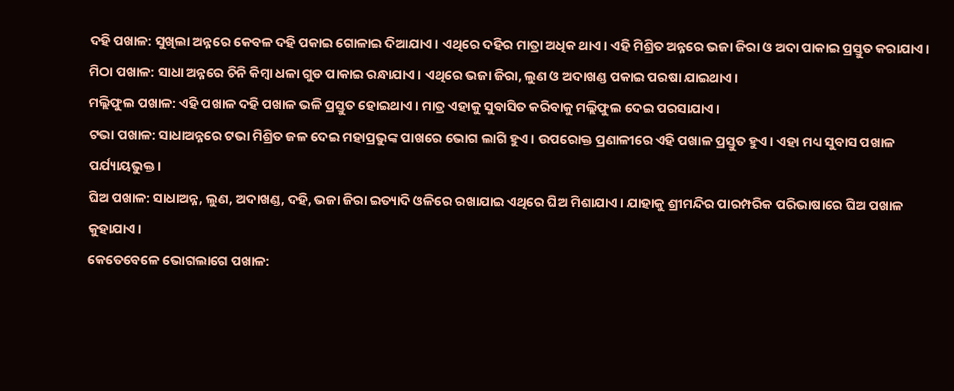ଦହି ପଖାଳ: ସୁଖିଲା ଅନ୍ନରେ କେବଳ ଦହି ପକାଇ ଗୋଳାଇ ଦିଆଯାଏ। ଏଥିରେ ଦହିର ମାତ୍ରା ଅଧିକ ଥାଏ। ଏହି ମିଶ୍ରିତ ଅନ୍ନରେ ଭଜା ଜିରା ଓ ଅଦା ପାକାଇ ପ୍ରସ୍ତୁତ କରାଯାଏ।
ମିଠା ପଖାଳ: ସାଧା ଅନ୍ନରେ ଚିନି କିମ୍ବା ଧଳା ଗୁଡ ପାକାଇ ରନ୍ଧାଯାଏ। ଏଥିରେ ଭଜା ଜିରା, ଲୁଣ ଓ ଅଦାଖଣ୍ଡ ପକାଇ ପରଷା ଯାଇଥାଏ।
ମଲ୍ଲିଫୁଲ ପଖାଳ: ଏହି ପଖାଳ ଦହି ପଖାଳ ଭଳି ପ୍ରସ୍ତୁତ ହୋଇଥାଏ । ମାତ୍ର ଏହାକୁ ସୁବାସିତ କରିବାକୁ ମଲ୍ଲିଫୁଲ ଦେଇ ପରସାଯାଏ।
ଟଭା ପଖାଳ: ସାଧାଅନ୍ନରେ ଟଭା ମିଶ୍ରିତ ଜଳ ଦେଇ ମହାପ୍ରଭୁଙ୍କ ପାଖରେ ଭୋଗ ଲାଗି ହୁଏ। ଉପରୋକ୍ତ ପ୍ରଣାଳୀରେ ଏହି ପଖାଳ ପ୍ରସ୍ତୁତ ହୁଏ। ଏହା ମଧ୍ୟ ସୁବାସ ପଖାଳ ପର୍ଯ୍ୟାୟଭୁକ୍ତ।
ଘିଅ ପଖାଳ: ସାଧାଅନ୍ନ, ଲୁଣ, ଅଦାଖଣ୍ଡ, ଦହି, ଭଜା ଜିରା ଇତ୍ୟାଦି ଓଳିରେ ରଖାଯାଇ ଏଥିରେ ଘିଅ ମିଶାଯାଏ। ଯାହାକୁ ଶ୍ରୀମନ୍ଦିର ପାରମ୍ପରିକ ପରିଭାଷାରେ ଘିଅ ପଖାଳ କୁହାଯାଏ।
କେତେବେଳେ ଭୋଗଲାଗେ ପଖାଳ: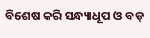ବିଶେଷ କରି ସନ୍ଧ୍ୟାଧୂପ ଓ ବଡ଼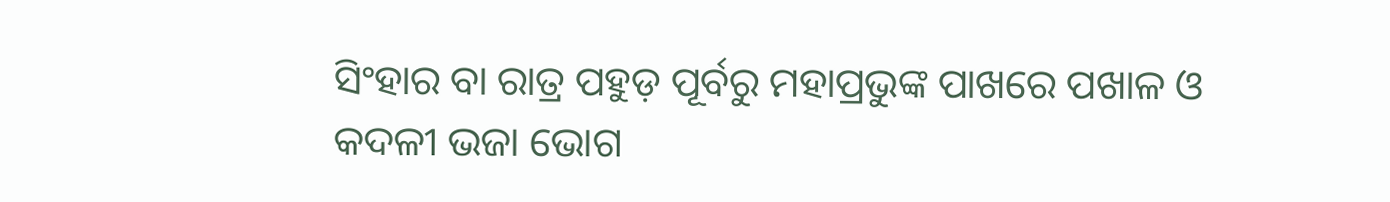ସିଂହାର ବା ରାତ୍ର ପହୁଡ଼ ପୂର୍ବରୁ ମହାପ୍ରଭୁଙ୍କ ପାଖରେ ପଖାଳ ଓ କଦଳୀ ଭଜା ଭୋଗ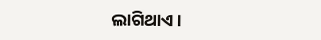ଲାଗିଥାଏ।